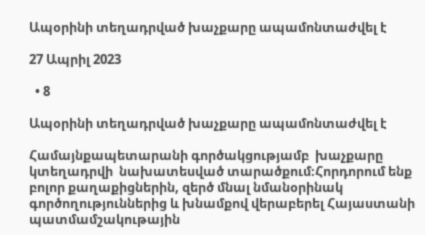Ապօրինի տեղադրված խաչքարը ապամոնտաժվել է

27 Ապրիլ 2023

  • 8

Ապօրինի տեղադրված խաչքարը ապամոնտաժվել է

Համայնքապետարանի գործակցությամբ  խաչքարը կտեղադրվի  նախատեսված տարածքում։Հորդորում ենք բոլոր քաղաքիցներին, զերծ մնալ նմանօրինակ գործողություններից և խնամքով վերաբերել Հայաստանի պատմամշակութային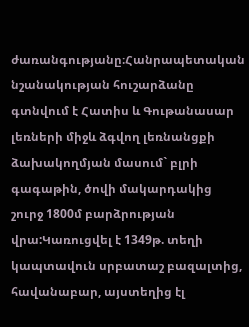ժառանգությանը։Հանրապետական նշանակության հուշարձանը գտնվում է Հատիս և Գութանասար լեռների միջև ձգվող լեռնանցքի ձախակողմյան մասում` բլրի գագաթին, ծովի մակարդակից շուրջ 1800մ բարձրության վրա:Կառուցվել է 1349թ. տեղի կապտավուն սրբատաշ բազալտից, հավանաբար, այստեղից էլ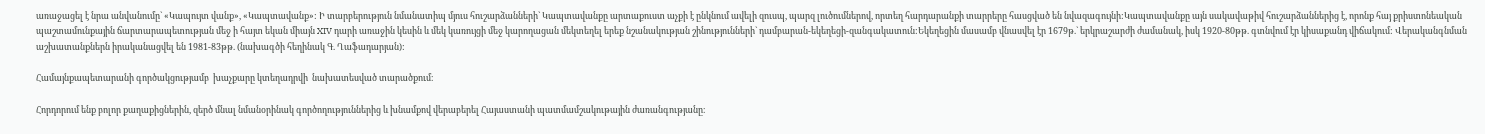առաջացել է նրա անվանումը` «Կապույտ վանք», «Կապտավանք»: Ի տարբերություն նմանատիպ մյուս հուշարձանների` Կապտավանքը արտաքուստ աչքի է ընկնում ավելի զուսպ, պարզ լուծումներով, որտեղ հարդարանքի տարրերը հասցված են նվազագույնի:Կապտավանքը այն սակավաթիվ հուշարձաններից է, որոնք հայ քրիստոնեական պաշտամունքային ճարտարապետության մեջ ի հայտ եկան միայն XIV դարի առաջին կեսին և մեկ կառույցի մեջ կարողացան մեկտեղել երեք նշանակության շինությունների` դամբարան-եկեղեցի-զանգակատուն:Եկեղեցին մասամբ վնասվել էր 1679թ.` երկրաշարժի ժամանակ, իսկ 1920-80թթ. գտնվում էր կիսաքանդ վիճակում: Վերականգնման աշխատանքներն իրականացվել են 1981-83թթ. (նախագծի հեղինակ Գ. Ղաֆադարյան):

Համայնքապետարանի գործակցությամբ  խաչքարը կտեղադրվի  նախատեսված տարածքում։

Հորդորում ենք բոլոր քաղաքիցներին, զերծ մնալ նմանօրինակ գործողություններից և խնամքով վերաբերել Հայաստանի պատմամշակութային ժառանգությանը։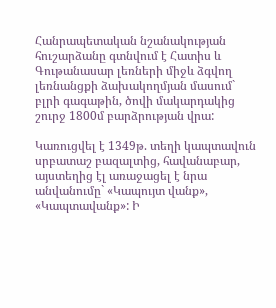Հանրապետական նշանակության հուշարձանը գտնվում է Հատիս և Գութանասար լեռների միջև ձգվող լեռնանցքի ձախակողմյան մասում` բլրի գագաթին, ծովի մակարդակից շուրջ 1800մ բարձրության վրա:

Կառուցվել է 1349թ. տեղի կապտավուն սրբատաշ բազալտից, հավանաբար, այստեղից էլ առաջացել է նրա անվանումը` «Կապույտ վանք», «Կապտավանք»: Ի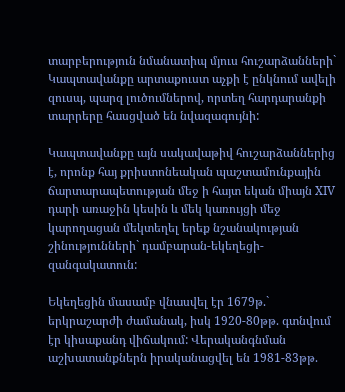տարբերություն նմանատիպ մյուս հուշարձանների` Կապտավանքը արտաքուստ աչքի է ընկնում ավելի զուսպ, պարզ լուծումներով, որտեղ հարդարանքի տարրերը հասցված են նվազագույնի:

Կապտավանքը այն սակավաթիվ հուշարձաններից է, որոնք հայ քրիստոնեական պաշտամունքային ճարտարապետության մեջ ի հայտ եկան միայն XIV դարի առաջին կեսին և մեկ կառույցի մեջ կարողացան մեկտեղել երեք նշանակության շինությունների` դամբարան-եկեղեցի-զանգակատուն:

Եկեղեցին մասամբ վնասվել էր 1679թ.` երկրաշարժի ժամանակ, իսկ 1920-80թթ. գտնվում էր կիսաքանդ վիճակում: Վերականգնման աշխատանքներն իրականացվել են 1981-83թթ.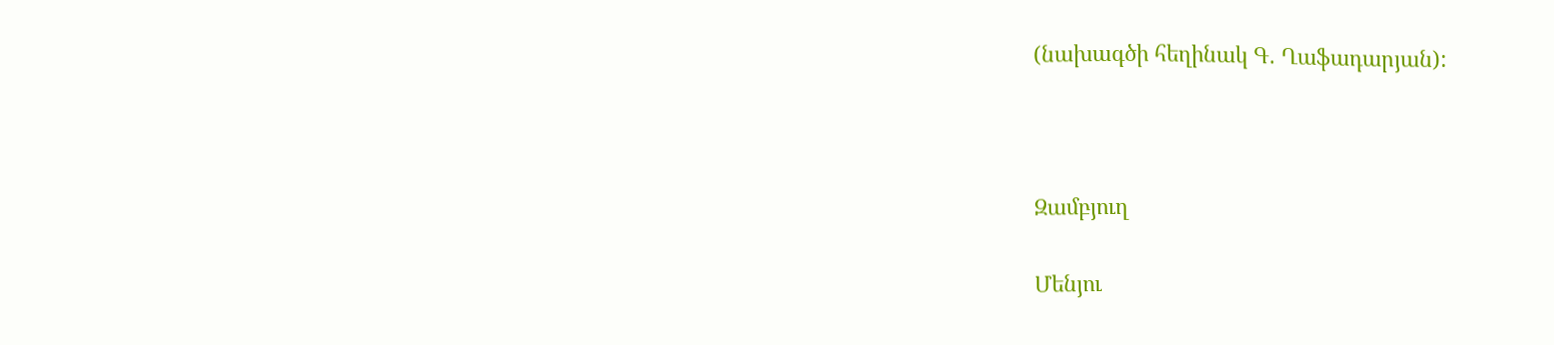(նախագծի հեղինակ Գ. Ղաֆադարյան):



Զամբյուղ

Մենյու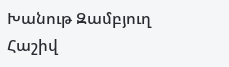Խանութ Զամբյուղ Հաշիվ